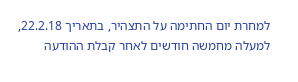למחרת יום החתימה על התצהיר, בתאריך 22.2.18, למעלה מחמשה חודשים לאחר קבלת ההודעה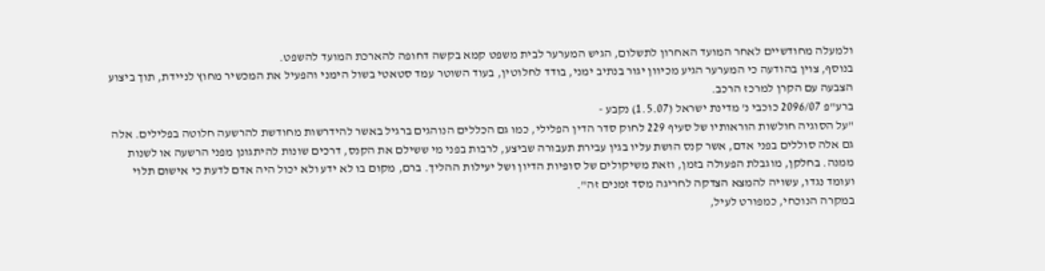ולמעלה מחודשיים לאחר המועד האחרון לתשלום, הגיש המערער לבית משפט קמא בקשה דחופה להארכת המועד להשפט.
בנוסף, צוין בהודעה כי המערער הגיע מכיוון יגור בנתיב ימני, בודד לחלוטין, בעוד השוטר עמד סטאטי בשול הימני והפעיל את המכשיר מחוץ לניידת, תוך ביצוע הצבעה עם הקרן למרכז הרכב.
ברע"פ 2096/07 כוכבי נ' מדינת ישראל (1.5.07) נקבע -
"על הסוגיה חולשות הוראותיו של סעיף 229 לחוק סדר הדין הפלילי, כמו גם הכללים הנוהגים ברגיל באשר להידרשות מחודשת להרשעה חלוטה בפלילים. אלה גם אלה סוללים בפני אדם, אשר קנס הושת עליו בגין עבירת תעבורה שביצע, לרבות בפני מי ששילם את הקנס, דרכים שונות להיתגונן מפני הרשעה או לשנות ממנה. בחלקן, מוגבלת הפעולה בזמן, וזאת משיקולים של סופיות הדיון ושל יעילות ההליך. ברם, מקום בו לא ידע ולא יכול היה אדם לדעת כי אישום תלוי ועומד נגדו, עשויה להמצא הצדקה לחריגה מסד זמנים זה".
במקרה הנוכחי, כמפורט לעיל,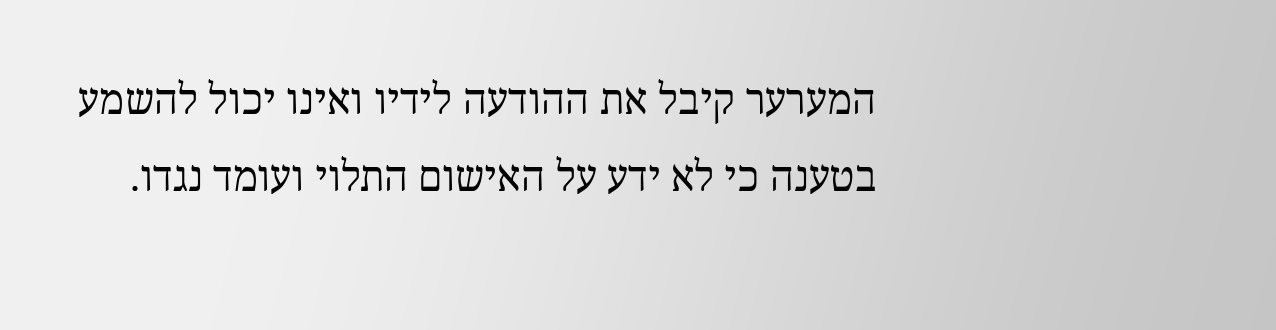המערער קיבל את ההודעה לידיו ואינו יכול להשמע בטענה כי לא ידע על האישום התלוי ועומד נגדו.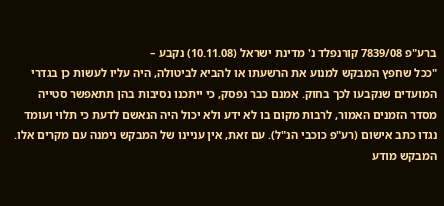ברע"פ 7839/08 קורנפלד נ' מדינת ישראל (10.11.08) נקבע –
"ככל שחפץ המבקש למנוע את הרשעתו או להביא לביטולה, היה עליו לעשות כן בגדרי המועדים שנקבעו לכך בחוק. אמנם כבר נפסק, כי ייתכנו נסיבות בהן תתאפשר סטייה מסדר הזמנים האמור, לרבות מקום בו לא ידע ולא יכול היה הנאשם לדעת כי תלוי ועומד נגדו כתב אישום (רע"פ כוכבי הנ"ל). עם זאת, אין עניינו של המבקש נימנה עם מקרים אלו. המבקש מודע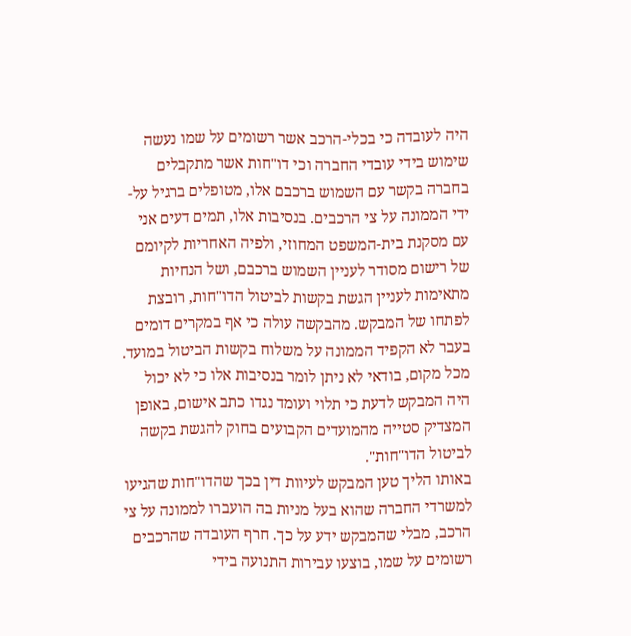היה לעובדה כי בכלי-הרכב אשר רשומים על שמו נעשה שימוש בידי עובדי החברה וכי דו"חות אשר מתקבלים בחברה בקשר עם השמוש ברכבם אלו, מטופלים ברגיל על-ידי הממונה על צי הרכבים. בנסיבות אלו, תמים דעים אני עם מסקנת בית-המשפט המחוזי, ולפיה האחריות לקיומם של רישום מסודר לעניין השמוש ברכבם, ושל הנחיות מתאימות לעניין הגשת בקשות לביטול הדו"חות, רובצת לפתחו של המבקש. מהבקשה עולה כי אף במקרים דומים בעבר לא הקפיד הממונה על משלוח בקשות הביטול במועד. מכל מקום, בודאי לא ניתן לומר בנסיבות אלו כי לא יכול היה המבקש לדעת כי תלוי ועומד נגדו כתב אישום, באופן המצדיק סטייה מהמועדים הקבועים בחוק להגשת בקשה לביטול הדו"חות".
באותו הליך טען המבקש לעיוות דין בכך שהדו"חות שהגיעו למשרדי החברה שהוא בעל מניות בה הועברו לממונה על צי הרכב, מבלי שהמבקש ידע על כך. חרף העובדה שהרכבים רשומים על שמו, בוצעו עבירות התנועה בידי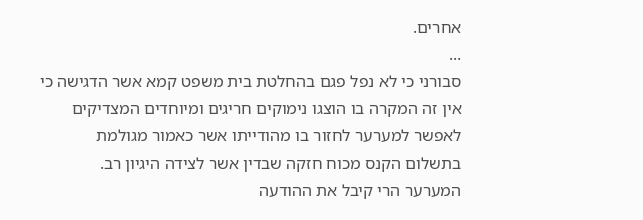אחרים.
...
סבורני כי לא נפל פגם בהחלטת בית משפט קמא אשר הדגישה כי אין זה המקרה בו הוצגו נימוקים חריגים ומיוחדים המצדיקים לאפשר למערער לחזור בו מהודייתו אשר כאמור מגולמת בתשלום הקנס מכוח חזקה שבדין אשר לצידה היגיון רב.
המערער הרי קיבל את ההודעה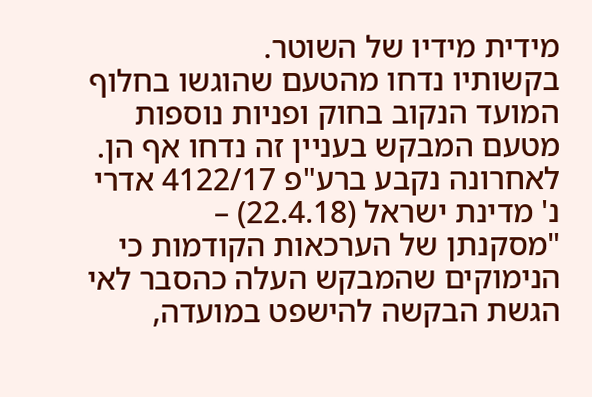מידית מידיו של השוטר.
בקשותיו נדחו מהטעם שהוגשו בחלוף המועד הנקוב בחוק ופניות נוספות מטעם המבקש בעניין זה נדחו אף הן.
לאחרונה נקבע ברע"פ 4122/17 אדרי נ' מדינת ישראל (22.4.18) –
"מסקנתן של הערכאות הקודמות כי הנימוקים שהמבקש העלה כהסבר לאי הגשת הבקשה להישפט במועדה,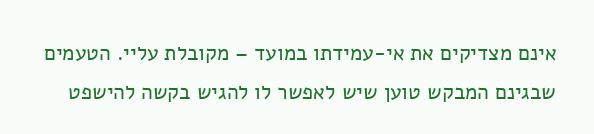אינם מצדיקים את אי-עמידתו במועד – מקובלת עליי. הטעמים שבגינם המבקש טוען שיש לאפשר לו להגיש בקשה להישפט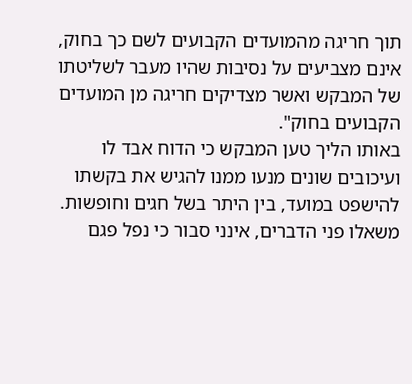תוך חריגה מהמועדים הקבועים לשם כך בחוק, אינם מצביעים על נסיבות שהיו מעבר לשליטתו של המבקש ואשר מצדיקים חריגה מן המועדים הקבועים בחוק".
באותו הליך טען המבקש כי הדוח אבד לו ועיכובים שונים מנעו ממנו להגיש את בקשתו להישפט במועד, בין היתר בשל חגים וחופשות.
משאלו פני הדברים, אינני סבור כי נפל פגם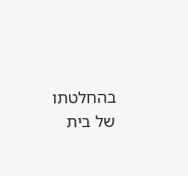בהחלטתו של בית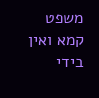משפט קמא ואין בידי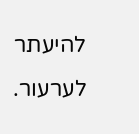להיעתר לערעור.